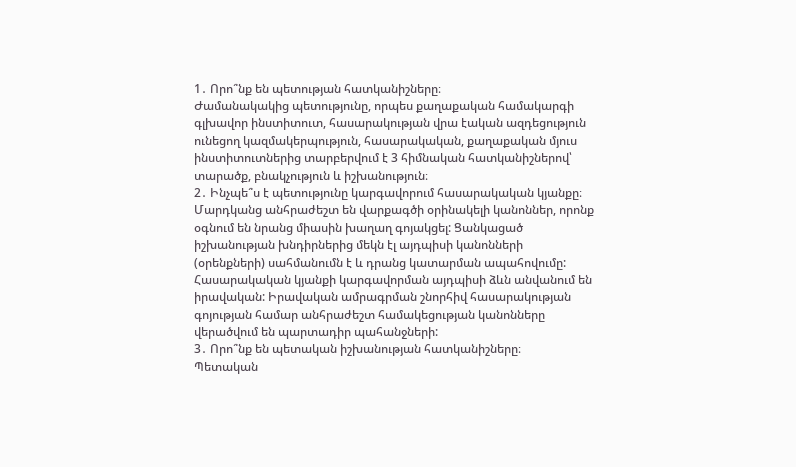1․ Որո՞նք են պետության հատկանիշները։
Ժամանակակից պետությունը, որպես քաղաքական համակարգի գլխավոր ինստիտուտ, հասարակության վրա էական ազդեցություն ունեցող կազմակերպություն, հասարակական, քաղաքական մյուս ինստիտուտներից տարբերվում է 3 հիմնական հատկանիշներով՝ տարածք, բնակչություն և իշխանություն։
2․ Ինչպե՞ս է պետությունը կարգավորում հասարակական կյանքը։
Մարդկանց անհրաժեշտ են վարքագծի օրինակելի կանոններ, որոնք օգնում են նրանց միասին խաղաղ գոյակցել: Ցանկացած իշխանության խնդիրներից մեկն էլ այդպիսի կանոնների (օրենքների) սահմանումն է և դրանց կատարման ապահովումը: Հասարակական կյանքի կարգավորման այդպիսի ձևն անվանում են իրավական: Իրավական ամրագրման շնորհիվ հասարակության գոյության համար անհրաժեշտ համակեցության կանոնները վերածվում են պարտադիր պահանջների:
3․ Որո՞նք են պետական իշխանության հատկանիշները։
Պետական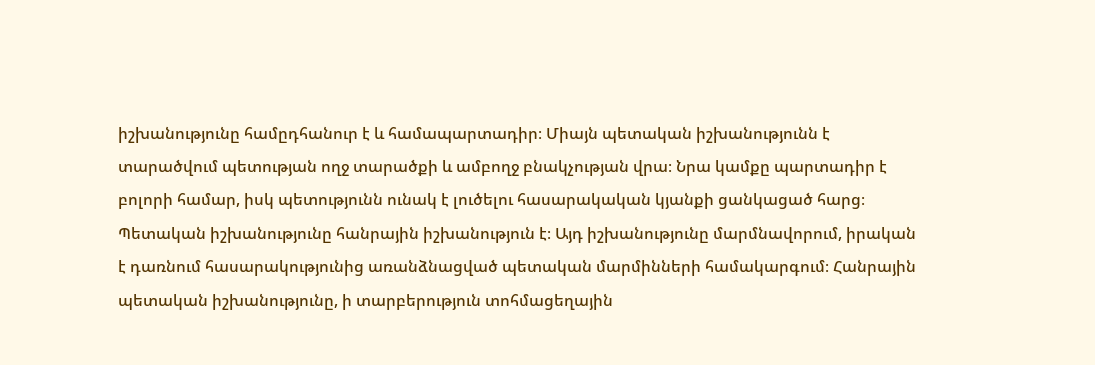իշխանությունը համըդհանուր է և համապարտադիր։ Միայն պետական իշխանությունն է տարածվում պետության ողջ տարածքի և ամբողջ բնակչության վրա։ Նրա կամքը պարտադիր է բոլորի համար, իսկ պետությունն ունակ է լուծելու հասարակական կյանքի ցանկացած հարց։
Պետական իշխանությունը հանրային իշխանություն է։ Այդ իշխանությունը մարմնավորում, իրական է դառնում հասարակությունից առանձնացված պետական մարմինների համակարգում։ Հանրային պետական իշխանությունը, ի տարբերություն տոհմացեղային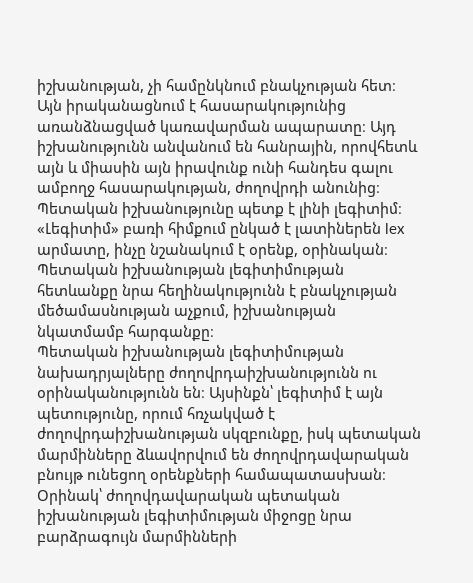իշխանության, չի համընկնում բնակչության հետ։ Այն իրականացնում է հասարակությունից առանձնացված կառավարման ապարատը։ Այդ իշխանությունն անվանում են հանրային, որովհետև այն և միասին այն իրավունք ունի հանդես գալու ամբողջ հասարակության, ժողովրդի անունից։
Պետական իշխանությունը պետք է լինի լեգիտիմ։ «Լեգիտիմ» բառի հիմքում ընկած է լատիներեն lex արմատը, ինչը նշանակում է օրենք, օրինական։ Պետական իշխանության լեգիտիմության հետևանքը նրա հեղինակությունն է բնակչության մեծամասնության աչքում, իշխանության նկատմամբ հարգանքը։
Պետական իշխանության լեգիտիմության նախադրյալները ժողովրդաիշխանությունն ու օրինականությունն են։ Այսինքն՝ լեգիտիմ է այն պետությունը, որում հռչակված է ժողովրդաիշխանության սկզբունքը, իսկ պետական մարմինները ձևավորվում են ժողովրդավարական բնույթ ունեցող օրենքների համապատասխան։ Օրինակ՝ ժողովդավարական պետական իշխանության լեգիտիմության միջոցը նրա բարձրագույն մարմինների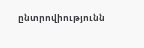ընտրովիությունն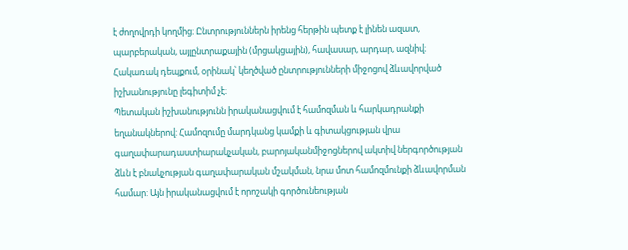է ժողովրդի կողմից։ Ընտրություններն իրենց հերթին պետք է լինեն ազատ, պարբերական, այլընտրաքային (մրցակցային), հավասար, արդար, ազնիվ։ Հակառակ դեպքում, օրինակ՝ կեղծված ընտրությունների միջոցով ձևավորված իշխանությունը լեգիտիմ չէ։
Պետական իշխանությունն իրականացվում է համոզման և հարկադրանքի եղանակներով: Համոզումը մարդկանց կամքի և գիտակցության վրա գաղափարադաստիարակչական, բարոյականմիջոցներով ակտիվ ներգործության ձևն է բնակչության գաղափարական մշակման, նրա մոտ համոզմունքի ձևավորման համար: Այն իրականացվում է որոշակի գործունեության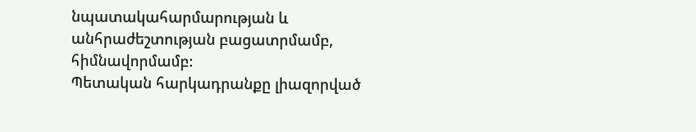նպատակահարմարության և անհրաժեշտության բացատրմամբ, հիմնավորմամբ:
Պետական հարկադրանքը լիազորված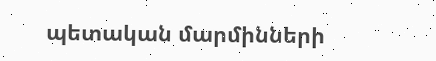պետական մարմինների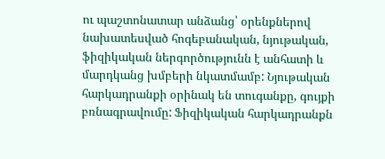ու պաշտոնատար անձանց՝ օրենքներով նախատեսված հոգեբանական, նյութական, ֆիզիկական ներգործությունն է անհատի և մարդկանց խմբերի նկատմամբ: Նյութական հարկադրանքի օրինակ են տուգանքը, գույքի բռնագրավումը: Ֆիզիկական հարկադրանքն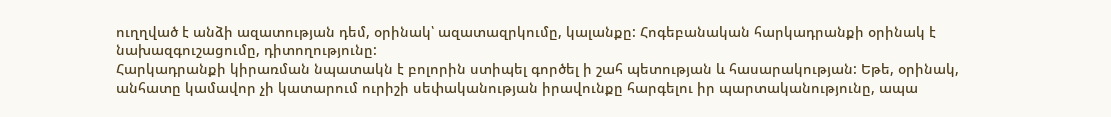ուղղված է անձի ազատության դեմ, օրինակ՝ ազատազրկումը, կալանքը: Հոգեբանական հարկադրանքի օրինակ է նախազգուշացումը, դիտողությունը:
Հարկադրանքի կիրառման նպատակն է բոլորին ստիպել գործել ի շահ պետության և հասարակության: Եթե, օրինակ, անհատը կամավոր չի կատարում ուրիշի սեփականության իրավունքը հարգելու իր պարտականությունը, ապա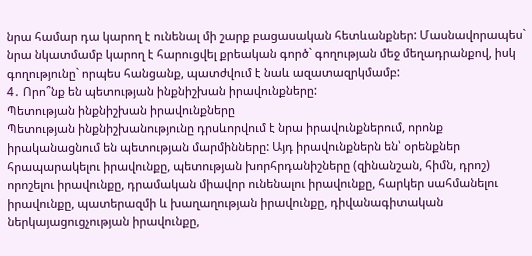նրա համար դա կարող է ունենալ մի շարք բացասական հետևանքներ: Մասնավորապես` նրա նկատմամբ կարող է հարուցվել քրեական գործ` գողության մեջ մեղադրանքով, իսկ գողությունը` որպես հանցանք, պատժվում է նաև ազատազրկմամբ:
4․ Որո՞նք են պետության ինքնիշխան իրավունքները:
Պետության ինքնիշխան իրավունքները
Պետության ինքնիշխանությունը դրսևորվում է նրա իրավունքներում, որոնք իրականացնում են պետության մարմինները: Այդ իրավունքներն են՝ օրենքներ հրապարակելու իրավունքը, պետության խորհրդանիշները (զինանշան, հիմն, դրոշ) որոշելու իրավունքը, դրամական միավոր ունենալու իրավունքը, հարկեր սահմանելու իրավունքը, պատերազմի և խաղաղության իրավունքը, դիվանագիտական ներկայացուցչության իրավունքը,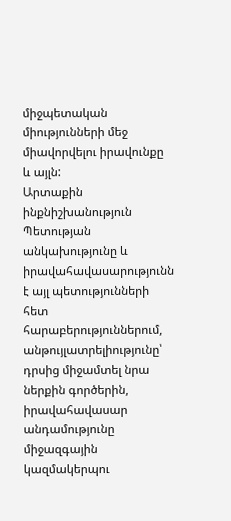միջպետական միությունների մեջ միավորվելու իրավունքը և այլն:
Արտաքին ինքնիշխանություն
Պետության անկախությունը և իրավահավասարությունն է այլ պետությունների հետ հարաբերություններում, անթույլատրելիությունը՝ դրսից միջամտել նրա ներքին գործերին, իրավահավասար անդամությունը միջազգային կազմակերպու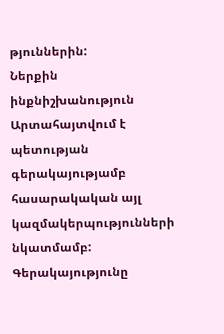թյուններին:
Ներքին ինքնիշխանություն
Արտահայտվում է պետության գերակայությամբ հասարակական այլ կազմակերպությունների նկատմամբ: Գերակայությունը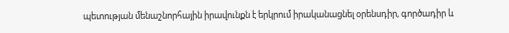պետության մենաշնորհային իրավունքն է երկրում իրականացնել օրենսդիր, գործադիր և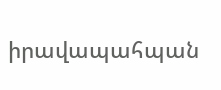իրավապահպան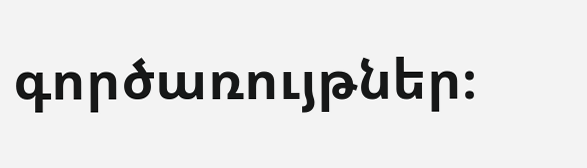գործառույթներ։